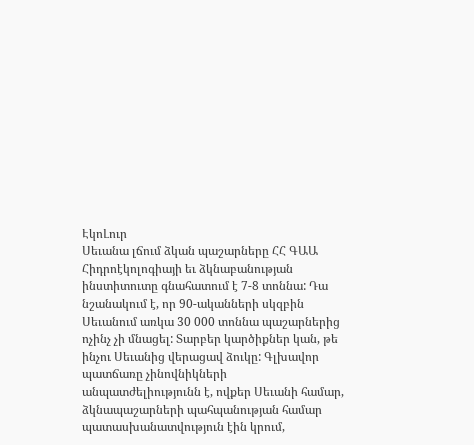ԷկոԼուր
Սեւանա լճում ձկան պաշարները ՀՀ ԳԱԱ Հիդրոէկոլոգիայի եւ ձկնաբանության ինստիտուտը գնահատում է 7-8 տոննա: Դա նշանակում է, որ 90-ականների սկզբին Սեւանում առկա 30 000 տոննա պաշարներից ոչինչ չի մնացել: Տարբեր կարծիքներ կան, թե ինչու Սեւանից վերացավ ձուկը: Գլխավոր պատճառը չինովնիկների անպատժելիությունն է, ովքեր Սեւանի համար, ձկնապաշարների պահպանության համար պատասխանատվություն էին կրում,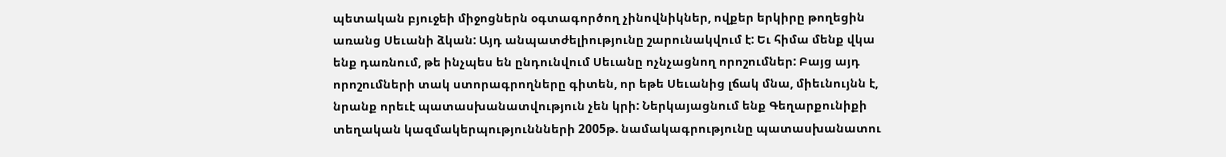պետական բյուջեի միջոցներն օգտագործող չինովնիկներ, ովքեր երկիրը թողեցին առանց Սեւանի ձկան: Այդ անպատժելիությունը շարունակվում է: Եւ հիմա մենք վկա ենք դառնում, թե ինչպես են ընդունվում Սեւանը ոչնչացնող որոշումներ: Բայց այդ որոշումների տակ ստորագրողները գիտեն, որ եթե Սեւանից լճակ մնա, միեւնույնն է, նրանք որեւէ պատասխանատվություն չեն կրի: Ներկայացնում ենք Գեղարքունիքի տեղական կազմակերպություննների 2005թ. նամակագրությունը պատասխանատու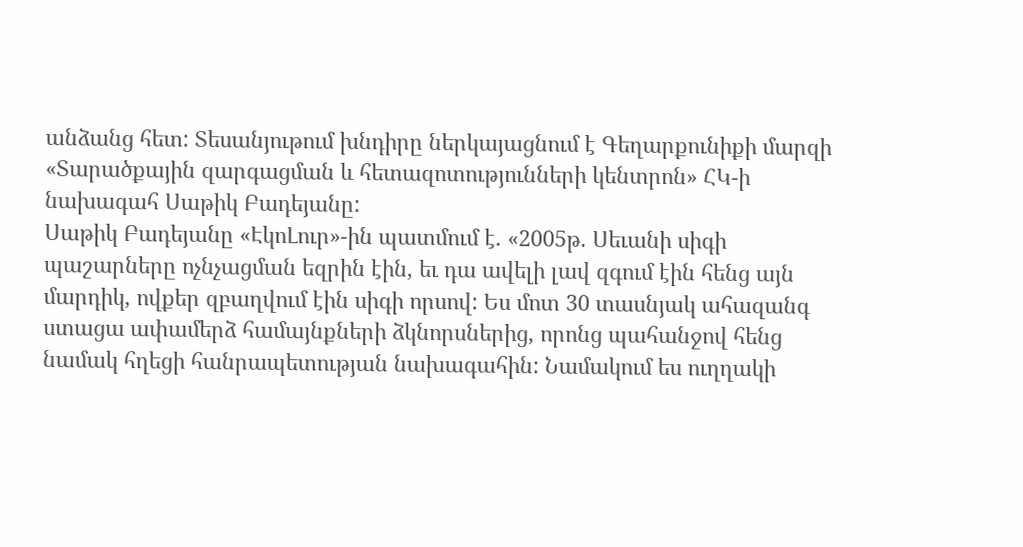անձանց հետ: Տեսանյութում խնդիրը ներկայացնում է Գեղարքունիքի մարզի «Տարածքային զարգացման և հետազոտությունների կենտրոն» ՀԿ-ի նախագահ Սաթիկ Բադեյանը:
Սաթիկ Բադեյանը «ԷկոԼուր»-ին պատմում է. «2005թ. Սեւանի սիգի պաշարները ոչնչացման եզրին էին, եւ դա ավելի լավ զգում էին հենց այն մարդիկ, ովքեր զբաղվում էին սիգի որսով: Ես մոտ 30 տասնյակ ահազանգ ստացա ափամերձ համայնքների ձկնորսներից, որոնց պահանջով հենց նամակ հղեցի հանրապետության նախագահին: Նամակում ես ուղղակի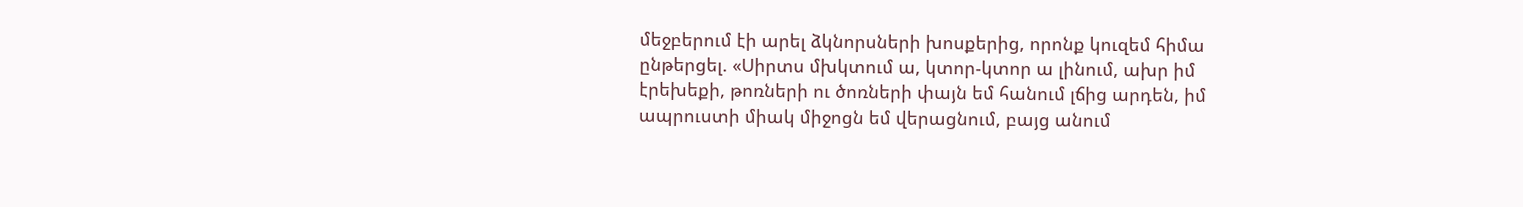մեջբերում էի արել ձկնորսների խոսքերից, որոնք կուզեմ հիմա ընթերցել. «Սիրտս մխկտում ա, կտոր-կտոր ա լինում, ախր իմ էրեխեքի, թոռների ու ծոռների փայն եմ հանում լճից արդեն, իմ ապրուստի միակ միջոցն եմ վերացնում, բայց անում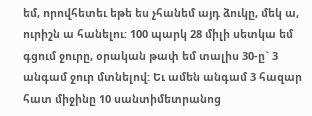եմ, որովհետեւ եթե ես չհանեմ այդ ձուկը, մեկ ա, ուրիշն ա հանելու: 100 պարկ 28 միլի սետկա եմ գցում ջուրը, օրական թափ եմ տալիս 30-ը` 3 անգամ ջուր մտնելով: Եւ ամեն անգամ 3 հազար հատ միջինը 10 սանտիմետրանոց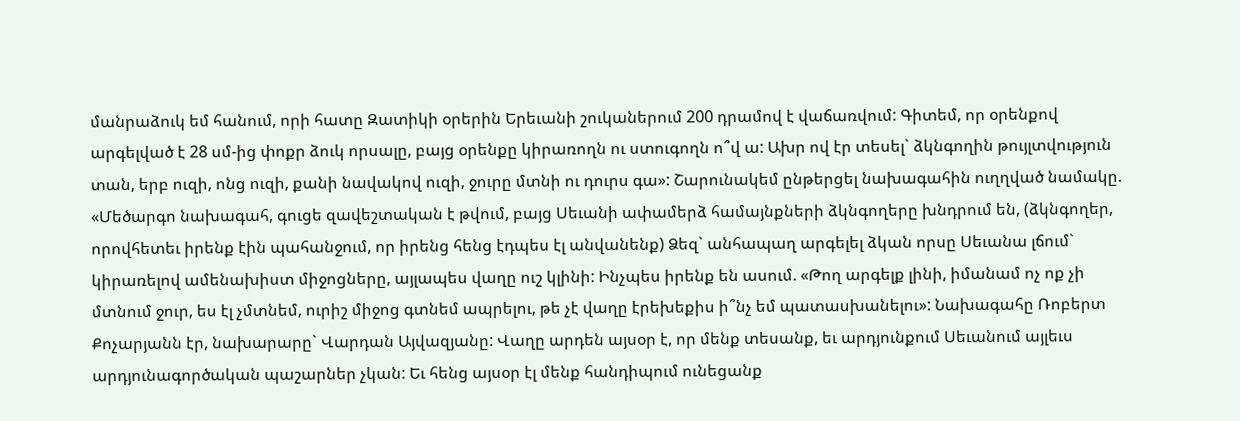մանրաձուկ եմ հանում, որի հատը Զատիկի օրերին Երեւանի շուկաներում 200 դրամով է վաճառվում: Գիտեմ, որ օրենքով արգելված է 28 սմ-ից փոքր ձուկ որսալը, բայց օրենքը կիրառողն ու ստուգողն ո՞վ ա: Ախր ով էր տեսել` ձկնգողին թույլտվություն տան, երբ ուզի, ոնց ուզի, քանի նավակով ուզի, ջուրը մտնի ու դուրս գա»: Շարունակեմ ընթերցել նախագահին ուղղված նամակը. «Մեծարգո նախագահ, գուցե զավեշտական է թվում, բայց Սեւանի ափամերձ համայնքների ձկնգողերը խնդրում են, (ձկնգողեր, որովհետեւ իրենք էին պահանջում, որ իրենց հենց էդպես էլ անվանենք) Ձեզ` անհապաղ արգելել ձկան որսը Սեւանա լճում` կիրառելով ամենախիստ միջոցները, այլապես վաղը ուշ կլինի: Ինչպես իրենք են ասում. «Թող արգելք լինի, իմանամ ոչ ոք չի մտնում ջուր, ես էլ չմտնեմ, ուրիշ միջոց գտնեմ ապրելու, թե չէ վաղը էրեխեքիս ի՞նչ եմ պատասխանելու»: Նախագահը Ռոբերտ Քոչարյանն էր, նախարարը` Վարդան Այվազյանը: Վաղը արդեն այսօր է, որ մենք տեսանք, եւ արդյունքում Սեւանում այլեւս արդյունագործական պաշարներ չկան: Եւ հենց այսօր էլ մենք հանդիպում ունեցանք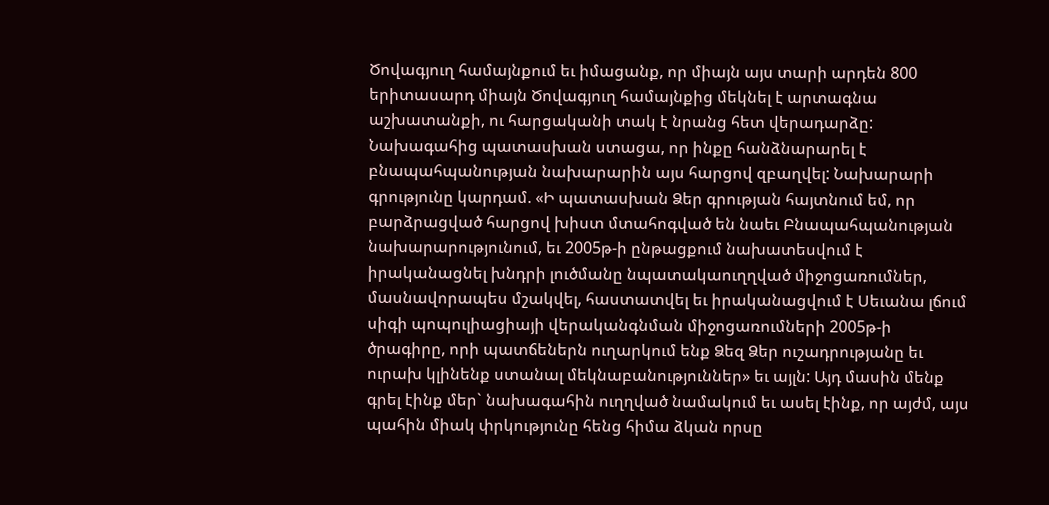Ծովագյուղ համայնքում եւ իմացանք, որ միայն այս տարի արդեն 800 երիտասարդ միայն Ծովագյուղ համայնքից մեկնել է արտագնա աշխատանքի, ու հարցականի տակ է նրանց հետ վերադարձը: Նախագահից պատասխան ստացա, որ ինքը հանձնարարել է բնապահպանության նախարարին այս հարցով զբաղվել: Նախարարի գրությունը կարդամ. «Ի պատասխան Ձեր գրության հայտնում եմ, որ բարձրացված հարցով խիստ մտահոգված են նաեւ Բնապահպանության նախարարությունում, եւ 2005թ-ի ընթացքում նախատեսվում է իրականացնել խնդրի լուծմանը նպատակաուղղված միջոցառումներ, մասնավորապես մշակվել, հաստատվել եւ իրականացվում է Սեւանա լճում սիգի պոպուլիացիայի վերականգնման միջոցառումների 2005թ-ի ծրագիրը, որի պատճեներն ուղարկում ենք Ձեզ Ձեր ուշադրությանը եւ ուրախ կլինենք ստանալ մեկնաբանություններ» եւ այլն: Այդ մասին մենք գրել էինք մեր` նախագահին ուղղված նամակում եւ ասել էինք, որ այժմ, այս պահին միակ փրկությունը հենց հիմա ձկան որսը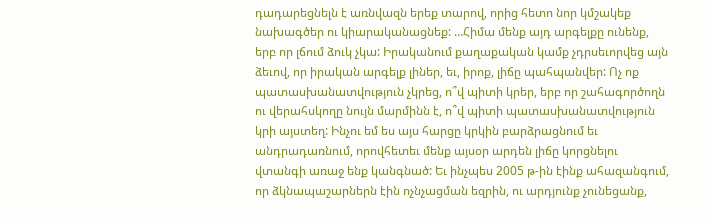դադարեցնելն է առնվազն երեք տարով, որից հետո նոր կմշակեք նախագծեր ու կիարականացնեք: …Հիմա մենք այդ արգելքը ունենք, երբ որ լճում ձուկ չկա: Իրականում քաղաքական կամք չդրսեւորվեց այն ձեւով, որ իրական արգելք լիներ, եւ, իրոք, լիճը պահպանվեր: Ոչ ոք պատասխանատվություն չկրեց, ո՞վ պիտի կրեր, երբ որ շահագործողն ու վերահսկողը նույն մարմինն է, ո՞վ պիտի պատասխանատվություն կրի այստեղ: Ինչու եմ ես այս հարցը կրկին բարձրացնում եւ անդրադառնում, որովհետեւ մենք այսօր արդեն լիճը կորցնելու վտանգի առաջ ենք կանգնած: Եւ ինչպես 2005 թ-ին էինք ահազանգում, որ ձկնապաշարներն էին ոչնչացման եզրին, ու արդյունք չունեցանք,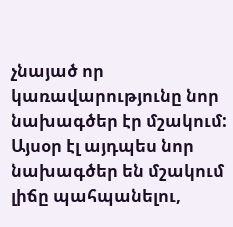չնայած որ կառավարությունը նոր նախագծեր էր մշակում: Այսօր էլ այդպես նոր նախագծեր են մշակում լիճը պահպանելու,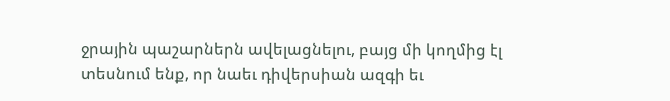ջրային պաշարներն ավելացնելու, բայց մի կողմից էլ տեսնում ենք, որ նաեւ դիվերսիան ազգի եւ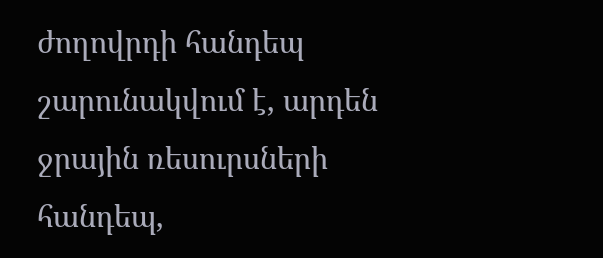ժողովրդի հանդեպ շարունակվում է, արդեն ջրային ռեսուրսների հանդեպ,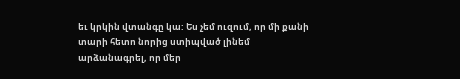եւ կրկին վտանգը կա: Ես չեմ ուզում, որ մի քանի տարի հետո նորից ստիպված լինեմ արձանագրել, որ մեր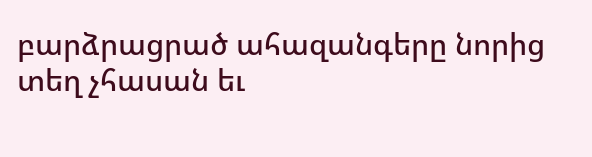բարձրացրած ահազանգերը նորից տեղ չհասան եւ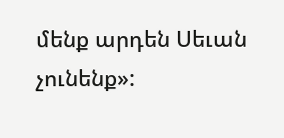մենք արդեն Սեւան չունենք»: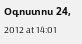Օգոստոս 24, 2012 at 14:01